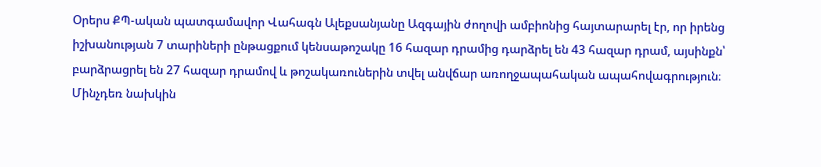Օրերս ՔՊ-ական պատգամավոր Վահագն Ալեքսանյանը Ազգային ժողովի ամբիոնից հայտարարել էր, որ իրենց իշխանության 7 տարիների ընթացքում կենսաթոշակը 16 հազար դրամից դարձրել են 43 հազար դրամ, այսինքն՝ բարձրացրել են 27 հազար դրամով և թոշակառուներին տվել անվճար առողջապահական ապահովագրություն։
Մինչդեռ նախկին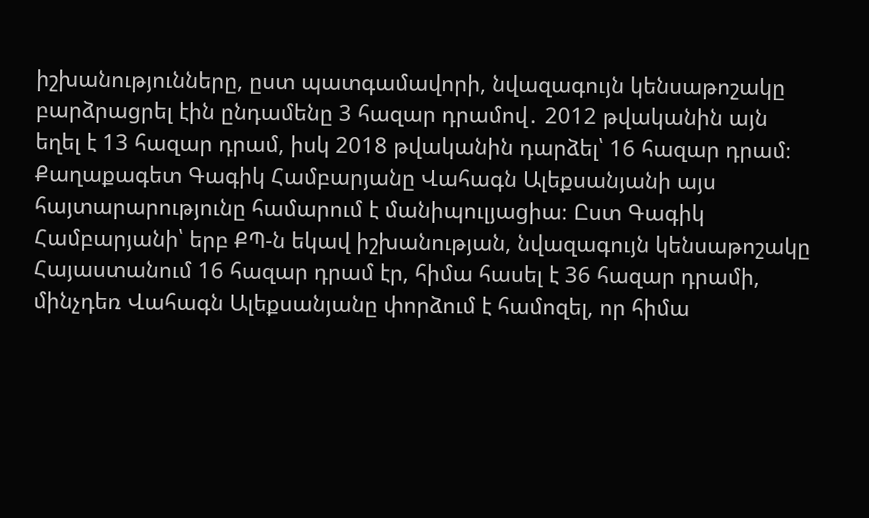իշխանությունները, ըստ պատգամավորի, նվազագույն կենսաթոշակը բարձրացրել էին ընդամենը 3 հազար դրամով․ 2012 թվականին այն եղել է 13 հազար դրամ, իսկ 2018 թվականին դարձել՝ 16 հազար դրամ։
Քաղաքագետ Գագիկ Համբարյանը Վահագն Ալեքսանյանի այս հայտարարությունը համարում է մանիպուլյացիա։ Ըստ Գագիկ Համբարյանի՝ երբ ՔՊ-ն եկավ իշխանության, նվազագույն կենսաթոշակը Հայաստանում 16 հազար դրամ էր, հիմա հասել է 36 հազար դրամի, մինչդեռ Վահագն Ալեքսանյանը փորձում է համոզել, որ հիմա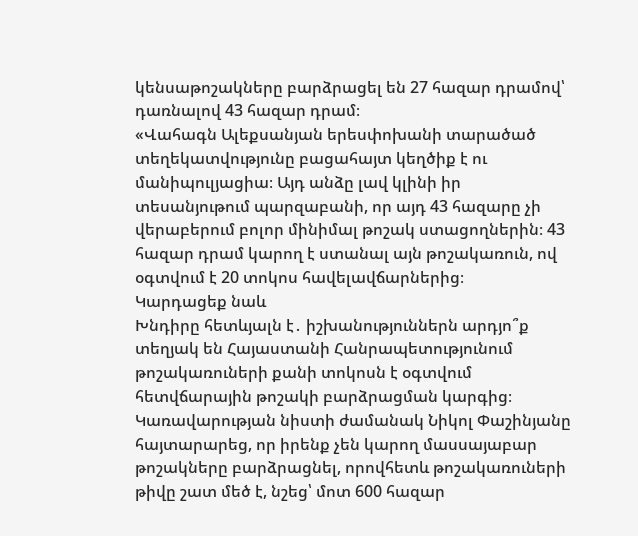կենսաթոշակները բարձրացել են 27 հազար դրամով՝ դառնալով 43 հազար դրամ։
«Վահագն Ալեքսանյան երեսփոխանի տարածած տեղեկատվությունը բացահայտ կեղծիք է ու մանիպուլյացիա։ Այդ անձը լավ կլինի իր տեսանյութում պարզաբանի, որ այդ 43 հազարը չի վերաբերում բոլոր մինիմալ թոշակ ստացողներին։ 43 հազար դրամ կարող է ստանալ այն թոշակառուն, ով օգտվում է 20 տոկոս հավելավճարներից։
Կարդացեք նաև
Խնդիրը հետևյալն է․ իշխանություններն արդյո՞ք տեղյակ են Հայաստանի Հանրապետությունում թոշակառուների քանի տոկոսն է օգտվում հետվճարային թոշակի բարձրացման կարգից։ Կառավարության նիստի ժամանակ Նիկոլ Փաշինյանը հայտարարեց, որ իրենք չեն կարող մասսայաբար թոշակները բարձրացնել, որովհետև թոշակառուների թիվը շատ մեծ է, նշեց՝ մոտ 600 հազար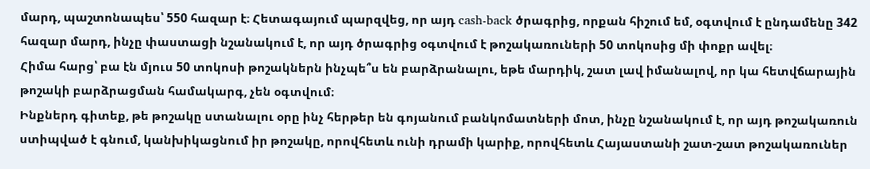մարդ, պաշտոնապես՝ 550 հազար է։ Հետագայում պարզվեց, որ այդ cash-back ծրագրից, որքան հիշում եմ, օգտվում է ընդամենը 342 հազար մարդ, ինչը փաստացի նշանակում է, որ այդ ծրագրից օգտվում է թոշակառուների 50 տոկոսից մի փոքր ավել։
Հիմա հարց՝ բա էն մյուս 50 տոկոսի թոշակներն ինչպե՞ս են բարձրանալու, եթե մարդիկ, շատ լավ իմանալով, որ կա հետվճարային թոշակի բարձրացման համակարգ, չեն օգտվում։
Ինքներդ գիտեք, թե թոշակը ստանալու օրը ինչ հերթեր են գոյանում բանկոմատների մոտ, ինչը նշանակում է, որ այդ թոշակառուն ստիպված է գնում, կանխիկացնում իր թոշակը, որովհետև ունի դրամի կարիք, որովհետև Հայաստանի շատ-շատ թոշակառուներ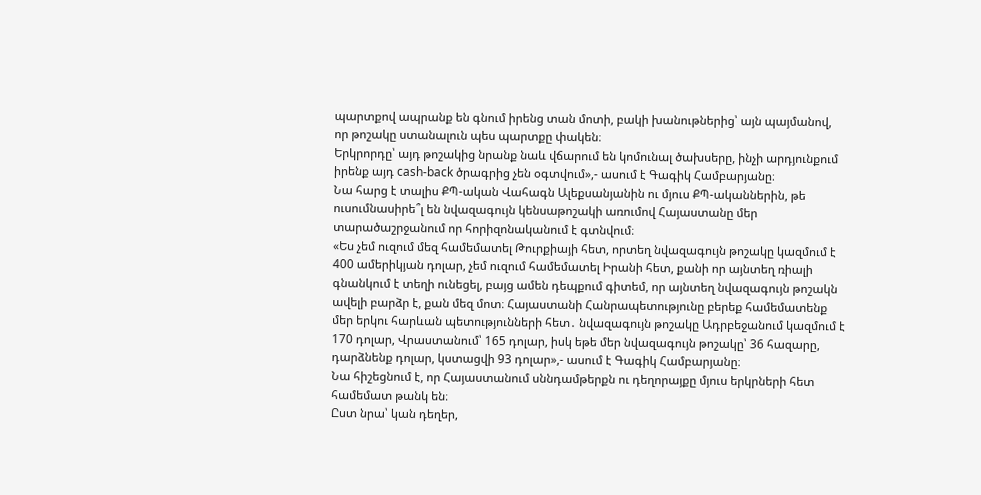պարտքով ապրանք են գնում իրենց տան մոտի, բակի խանութներից՝ այն պայմանով, որ թոշակը ստանալուն պես պարտքը փակեն։
Երկրորդը՝ այդ թոշակից նրանք նաև վճարում են կոմունալ ծախսերը, ինչի արդյունքում իրենք այդ cash-back ծրագրից չեն օգտվում»,- ասում է Գագիկ Համբարյանը։
Նա հարց է տալիս ՔՊ-ական Վահագն Ալեքսանյանին ու մյուս ՔՊ-ականներին, թե ուսումնասիրե՞լ են նվազագույն կենսաթոշակի առումով Հայաստանը մեր տարածաշրջանում որ հորիզոնականում է գտնվում։
«Ես չեմ ուզում մեզ համեմատել Թուրքիայի հետ, որտեղ նվազագույն թոշակը կազմում է 400 ամերիկյան դոլար, չեմ ուզում համեմատել Իրանի հետ, քանի որ այնտեղ ռիալի գնանկում է տեղի ունեցել, բայց ամեն դեպքում գիտեմ, որ այնտեղ նվազագույն թոշակն ավելի բարձր է, քան մեզ մոտ։ Հայաստանի Հանրապետությունը բերեք համեմատենք մեր երկու հարևան պետությունների հետ․ նվազագույն թոշակը Ադրբեջանում կազմում է 170 դոլար, Վրաստանում՝ 165 դոլար, իսկ եթե մեր նվազագույն թոշակը՝ 36 հազարը, դարձնենք դոլար, կստացվի 93 դոլար»,- ասում է Գագիկ Համբարյանը։
Նա հիշեցնում է, որ Հայաստանում սննդամթերքն ու դեղորայքը մյուս երկրների հետ համեմատ թանկ են։
Ըստ նրա՝ կան դեղեր,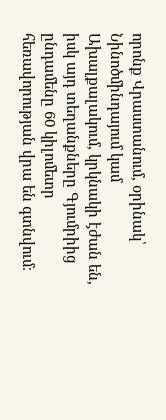որոնք Վրաստանում, օրինակ՝ Նինոծմինդայում կամ Ախալքալակում, կրկնակի էժան են, իսկ այդ տեղանքները Գյումրիից ընդամենը 60 կիլոմետր հեռավորության վրա են գտնվում։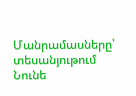Մանրամասները՝ տեսանյութում
Նունե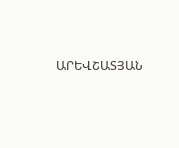ԱՐԵՎՇԱՏՅԱՆ